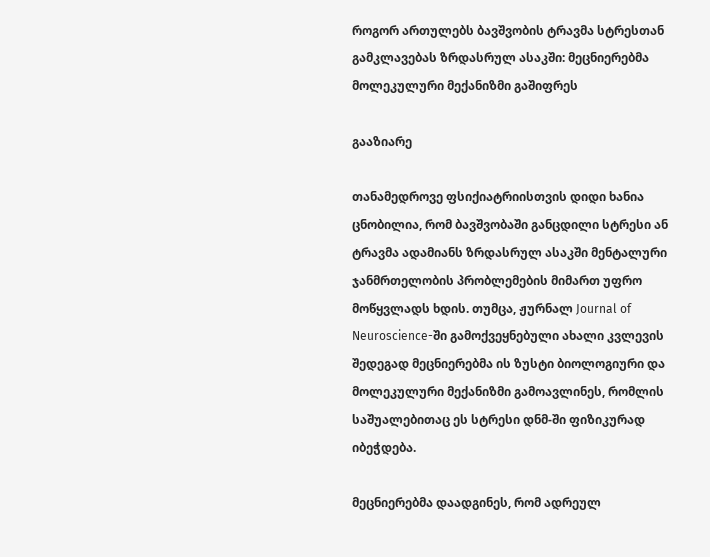როგორ ართულებს ბავშვობის ტრავმა სტრესთან გამკლავებას ზრდასრულ ასაკში: მეცნიერებმა მოლეკულური მექანიზმი გაშიფრეს

გააზიარე

თანამედროვე ფსიქიატრიისთვის დიდი ხანია ცნობილია, რომ ბავშვობაში განცდილი სტრესი ან ტრავმა ადამიანს ზრდასრულ ასაკში მენტალური ჯანმრთელობის პრობლემების მიმართ უფრო მოწყვლადს ხდის. თუმცა, ჟურნალ Journal of Neuroscience-ში გამოქვეყნებული ახალი კვლევის შედეგად მეცნიერებმა ის ზუსტი ბიოლოგიური და მოლეკულური მექანიზმი გამოავლინეს, რომლის საშუალებითაც ეს სტრესი დნმ-ში ფიზიკურად იბეჭდება.

მეცნიერებმა დაადგინეს, რომ ადრეულ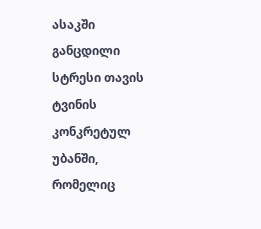ასაკში განცდილი სტრესი თავის ტვინის კონკრეტულ უბანში, რომელიც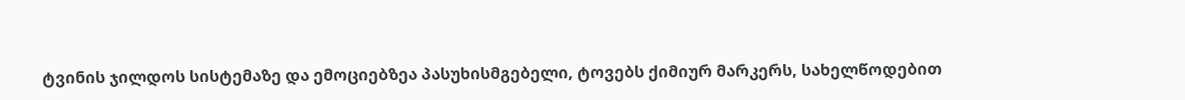ტვინის ჯილდოს სისტემაზე და ემოციებზეა პასუხისმგებელი, ტოვებს ქიმიურ მარკერს, სახელწოდებით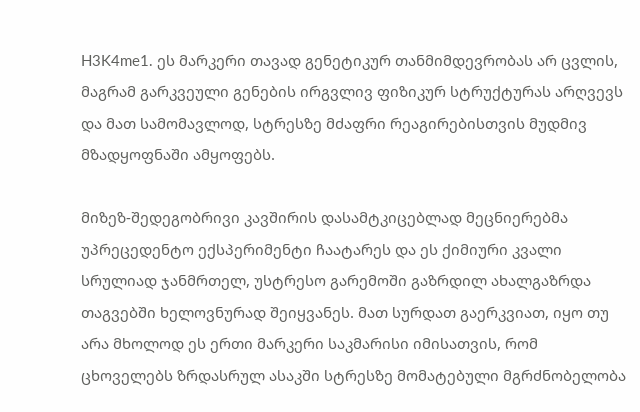H3K4me1. ეს მარკერი თავად გენეტიკურ თანმიმდევრობას არ ცვლის, მაგრამ გარკვეული გენების ირგვლივ ფიზიკურ სტრუქტურას არღვევს და მათ სამომავლოდ, სტრესზე მძაფრი რეაგირებისთვის მუდმივ მზადყოფნაში ამყოფებს.

მიზეზ-შედეგობრივი კავშირის დასამტკიცებლად მეცნიერებმა უპრეცედენტო ექსპერიმენტი ჩაატარეს და ეს ქიმიური კვალი სრულიად ჯანმრთელ, უსტრესო გარემოში გაზრდილ ახალგაზრდა თაგვებში ხელოვნურად შეიყვანეს. მათ სურდათ გაერკვიათ, იყო თუ არა მხოლოდ ეს ერთი მარკერი საკმარისი იმისათვის, რომ ცხოველებს ზრდასრულ ასაკში სტრესზე მომატებული მგრძნობელობა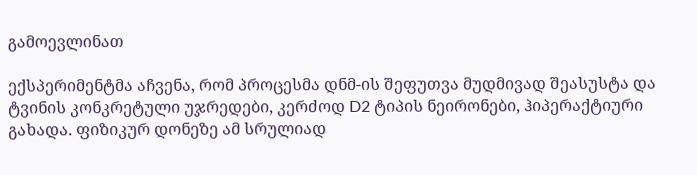გამოევლინათ

ექსპერიმენტმა აჩვენა, რომ პროცესმა დნმ-ის შეფუთვა მუდმივად შეასუსტა და ტვინის კონკრეტული უჯრედები, კერძოდ D2 ტიპის ნეირონები, ჰიპერაქტიური გახადა. ფიზიკურ დონეზე ამ სრულიად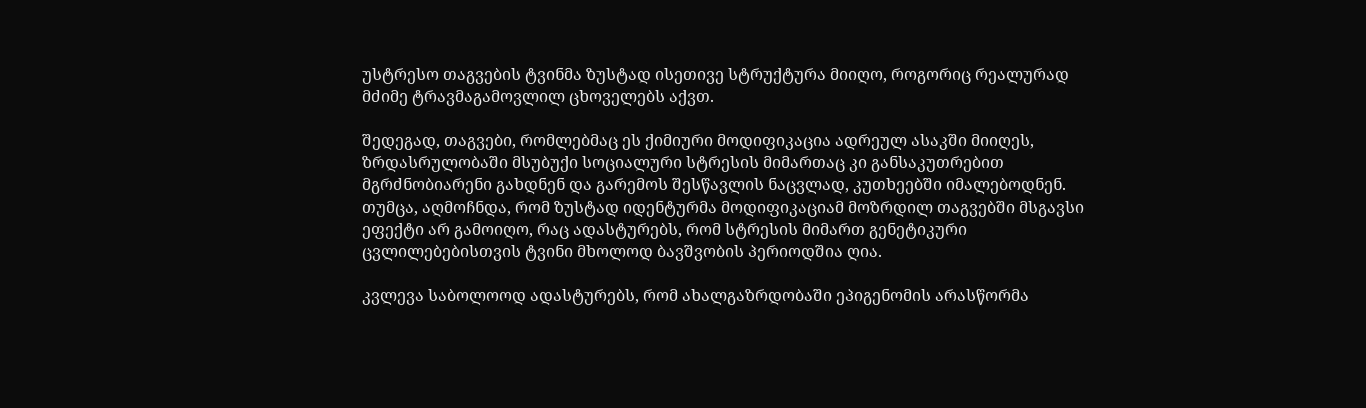უსტრესო თაგვების ტვინმა ზუსტად ისეთივე სტრუქტურა მიიღო, როგორიც რეალურად მძიმე ტრავმაგამოვლილ ცხოველებს აქვთ.

შედეგად, თაგვები, რომლებმაც ეს ქიმიური მოდიფიკაცია ადრეულ ასაკში მიიღეს, ზრდასრულობაში მსუბუქი სოციალური სტრესის მიმართაც კი განსაკუთრებით მგრძნობიარენი გახდნენ და გარემოს შესწავლის ნაცვლად, კუთხეებში იმალებოდნენ. თუმცა, აღმოჩნდა, რომ ზუსტად იდენტურმა მოდიფიკაციამ მოზრდილ თაგვებში მსგავსი ეფექტი არ გამოიღო, რაც ადასტურებს, რომ სტრესის მიმართ გენეტიკური ცვლილებებისთვის ტვინი მხოლოდ ბავშვობის პერიოდშია ღია.

კვლევა საბოლოოდ ადასტურებს, რომ ახალგაზრდობაში ეპიგენომის არასწორმა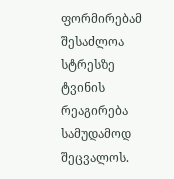ფორმირებამ შესაძლოა სტრესზე ტვინის რეაგირება სამუდამოდ შეცვალოს.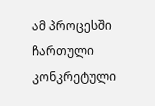ამ პროცესში ჩართული კონკრეტული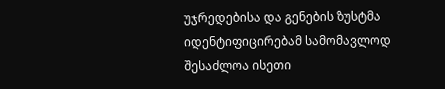უჯრედებისა და გენების ზუსტმა იდენტიფიცირებამ სამომავლოდ შესაძლოა ისეთი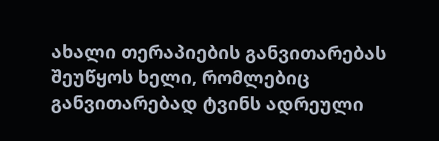ახალი თერაპიების განვითარებას შეუწყოს ხელი, რომლებიც განვითარებად ტვინს ადრეული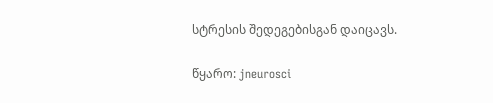სტრესის შედეგებისგან დაიცავს.

წყარო: jneurosci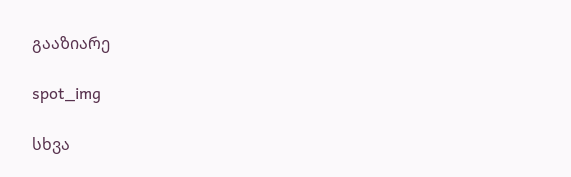გააზიარე

spot_img

სხვა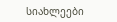სიახლეები